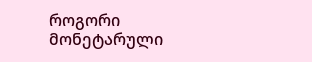როგორი მონეტარული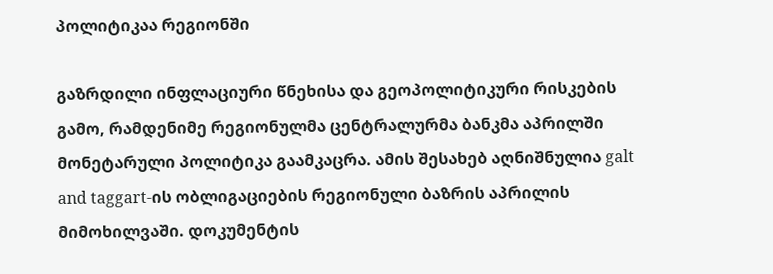პოლიტიკაა რეგიონში

გაზრდილი ინფლაციური წნეხისა და გეოპოლიტიკური რისკების გამო, რამდენიმე რეგიონულმა ცენტრალურმა ბანკმა აპრილში მონეტარული პოლიტიკა გაამკაცრა. ამის შესახებ აღნიშნულია galt and taggart-ის ობლიგაციების რეგიონული ბაზრის აპრილის მიმოხილვაში. დოკუმენტის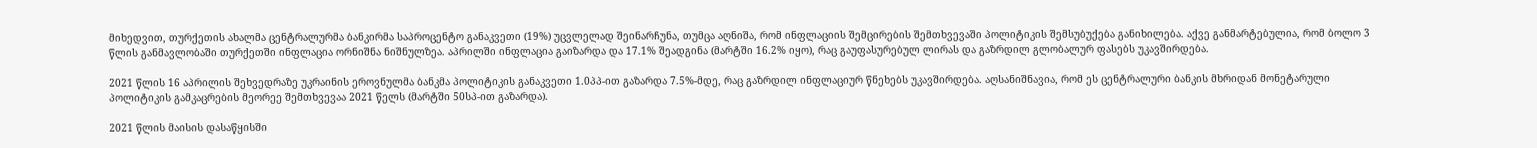მიხედვით, თურქეთის ახალმა ცენტრალურმა ბანკირმა საპროცენტო განაკვეთი (19%) უცვლელად შეინარჩუნა, თუმცა აღნიშა, რომ ინფლაციის შემცირების შემთხვევაში პოლიტიკის შემსუბუქება განიხილება. აქვე განმარტებულია, რომ ბოლო 3 წლის განმავლობაში თურქეთში ინფლაცია ორნიშნა ნიშნულზეა. აპრილში ინფლაცია გაიზარდა და 17.1% შეადგინა (მარტში 16.2% იყო), რაც გაუფასურებულ ლირას და გაზრდილ გლობალურ ფასებს უკავშირდება.

2021 წლის 16 აპრილის შეხვედრაზე უკრაინის ეროვნულმა ბანკმა პოლიტიკის განაკვეთი 1.0პპ-ით გაზარდა 7.5%-მდე, რაც გაზრდილ ინფლაციურ წნეხებს უკავშირდება. აღსანიშნავია, რომ ეს ცენტრალური ბანკის მხრიდან მონეტარული პოლიტიკის გამკაცრების მეორეე შემთხვევაა 2021 წელს (მარტში 50სპ-ით გაზარდა).

2021 წლის მაისის დასაწყისში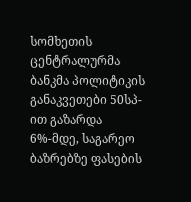სომხეთის ცენტრალურმა ბანკმა პოლიტიკის განაკვეთები 50სპ-ით გაზარდა 6%-მდე, საგარეო ბაზრებზე ფასების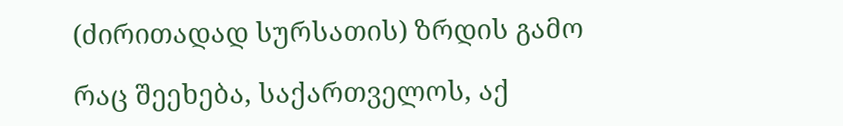(ძირითადად სურსათის) ზრდის გამო

რაც შეეხება, საქართველოს, აქ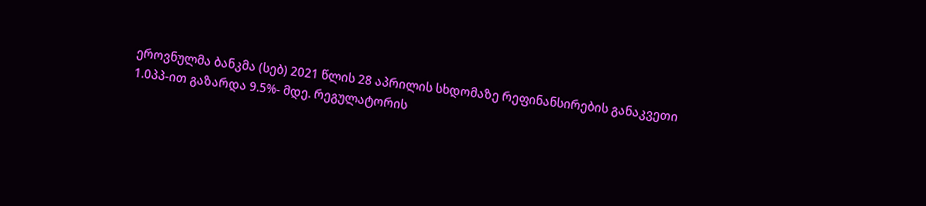ეროვნულმა ბანკმა (სებ) 2021 წლის 28 აპრილის სხდომაზე რეფინანსირების განაკვეთი 1.0პპ-ით გაზარდა 9.5%- მდე. რეგულატორის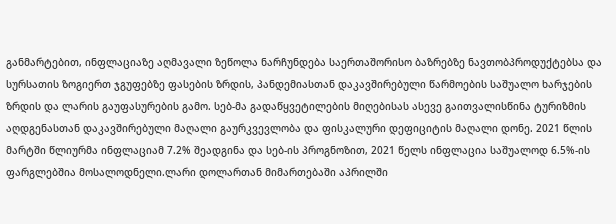განმარტებით, ინფლაციაზე აღმავალი ზეწოლა ნარჩუნდება საერთაშორისო ბაზრებზე ნავთობპროდუქტებსა და სურსათის ზოგიერთ ჯგუფებზე ფასების ზრდის, პანდემიასთან დაკავშირებული წარმოების საშუალო ხარჯების ზრდის და ლარის გაუფასურების გამო. სებ-მა გადაწყვეტილების მიღებისას ასევე გაითვალისწინა ტურიზმის აღდგენასთან დაკავშირებული მაღალი გაურკვევლობა და ფისკალური დეფიციტის მაღალი დონე. 2021 წლის მარტში წლიურმა ინფლაციამ 7.2% შეადგინა და სებ-ის პროგნოზით, 2021 წელს ინფლაცია საშუალოდ 6.5%-ის ფარგლებშია მოსალოდნელი.ლარი დოლართან მიმართებაში აპრილში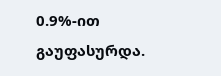0.9%-ით გაუფასურდა.